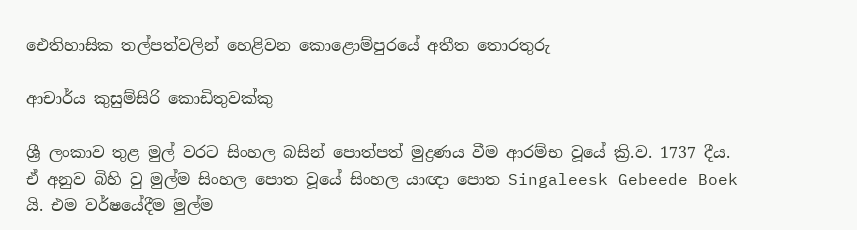ඓතිහාසික තල්පත්වලින් හෙළිවන කොළොම්පුරයේ අතීත තොරතුරු

ආචාර්ය කුසුම්සිරි කොඩිතුවක්කු

ශ්‍රී ලංකාව තුළ මුල් වරට සිංහල බසින් පොත්පත් මුද්‍රණය වීම ආරම්භ වූයේ ක්‍රි.ව. 1737 දීය. ඒ අනුව බිහි වු මුල්ම සිංහල පොත වූයේ සිංහල යාඥා පොත Singaleesk Gebeede Boek    යි. එම වර්ෂයේදීම මුල්ම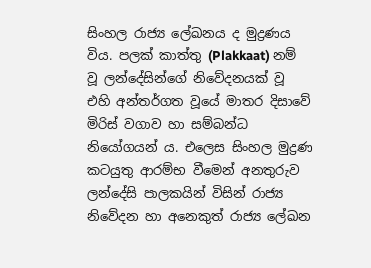සිංහල රාජ්‍ය ලේඛනය ද මුද්‍රණය විය. පලක් කාත්තු (Plakkaat) නම් වූ ලන්දේසින්ගේ නිවේදනයක් වූ එහි අන්තර්ගත වූයේ මාතර දිසාවේ මිරිස් වගාව හා සම්බන්ධ නියෝගයන් ය. එලෙස සිංහල මුද්‍රණ කටයුතු ආරම්භ වීමෙන් අනතුරුව ලන්දේසි පාලකයින් විසින් රාජ්‍ය නිවේදන හා අනෙකුත් රාජ්‍ය ලේඛන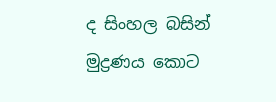ද සිංහල බසින් මුද්‍රණය කොට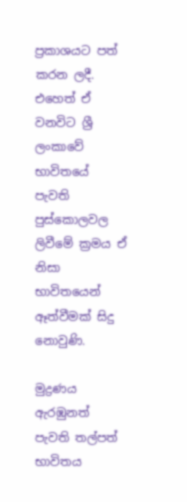ප්‍රකාශයට පත් කරන ලදී. එහෙත් ඒ වනවිට ශ්‍රී ලංකාවේ භාවිතයේ පැවති පුස්කොලවල ලිවීමේ ක්‍රමය ඒ නිසා භාවිතයෙන් ඈත්වීමක් සිදු නොවුණි.

මුද්‍රණය ඇරඹුනත් පැවති තල්පත් භාවිතය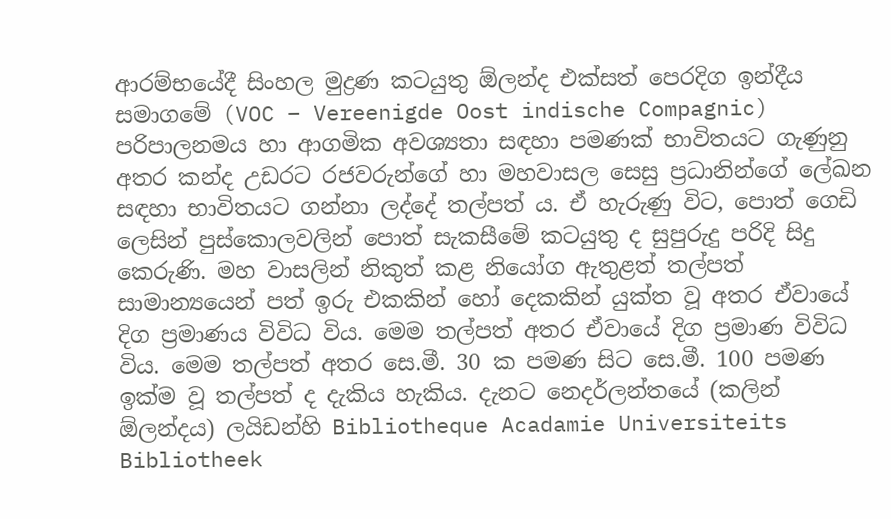ආරම්භයේදී සිංහල මුද්‍රණ කටයුතු ඕලන්ද එක්සත් පෙරදිග ඉන්දීය සමාගමේ (VOC – Vereenigde Oost indische Compagnic) පරිපාලනමය හා ආගමික අවශ්‍යතා සඳහා පමණක් භාවිතයට ගැණුනු අතර කන්ද උඩරට රජවරුන්ගේ හා මහවාසල සෙසු ප්‍රධානින්ගේ ලේඛන සඳහා භාවිතයට ගන්නා ලද්දේ තල්පත් ය. ඒ හැරුණු විට, පොත් ගෙඩි ලෙසින් පුස්කොලවලින් පොත් සැකසීමේ කටයුතු ද සුපුරුදු පරිදි සිදු කෙරුණි. මහ වාසලින් නිකුත් කළ නියෝග ඇතුළත් තල්පත් සාමාන්‍යයෙන් පත් ඉරු එකකින් හෝ දෙකකින් යුක්ත වූ අතර ඒවායේ දිග ප්‍රමාණය විවිධ විය. මෙම තල්පත් අතර ඒවායේ දිග ප්‍රමාණ විවිධ විය. මෙම තල්පත් අතර සෙ.මී. 30 ක පමණ සිට සෙ.මී. 100 පමණ ඉක්ම වූ තල්පත් ද දැකිය හැකිය. දැනට නෙදර්ලන්තයේ (කලින් ඕලන්දය) ලයිඩන්හි Bibliotheque Acadamie Universiteits Bibliotheek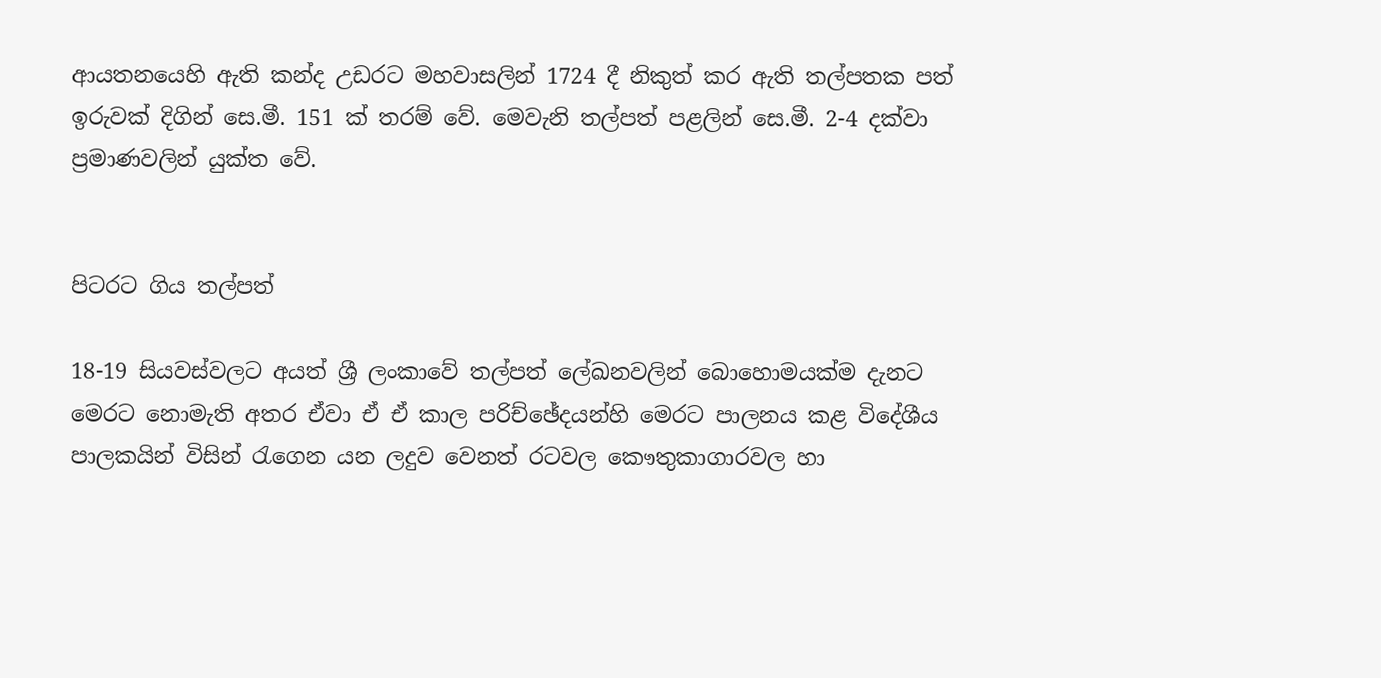ආයතනයෙහි ඇති කන්ද උඩරට මහවාසලින් 1724 දී නිකුත් කර ඇති තල්පතක පත් ඉරුවක් දිගින් සෙ.මී. 151 ක් තරම් වේ. මෙවැනි තල්පත් පළලින් සෙ.මී. 2-4 දක්වා ප්‍රමාණවලින් යුක්ත වේ.


පිටරට ගිය තල්පත්

18-19 සියවස්වලට අයත් ශ්‍රී ලංකාවේ තල්පත් ලේඛනවලින් බොහොමයක්ම දැනට මෙරට නොමැති අතර ඒවා ඒ ඒ කාල පරිච්ඡේදයන්හි මෙරට පාලනය කළ විදේශීය පාලකයින් විසින් රැගෙන යන ලදුව වෙනත් රටවල කෞතුකාගාරවල හා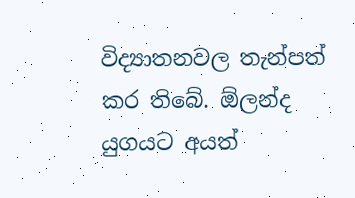විද්‍යාතනවල තැන්පත් කර තිබේ. ඕලන්ද යුගයට අයත්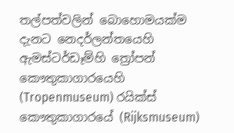තල්පත්වලින් බොහොමයක්ම දැනට නෙදර්ලන්තයෙහි ඇමස්ටර්ඩෑම්හි ත්‍රෝපන් කෞතුකාගාරයෙහි (Tropenmuseum) රයික්ස් කෞතුකාගාරයේ (Rijksmuseum)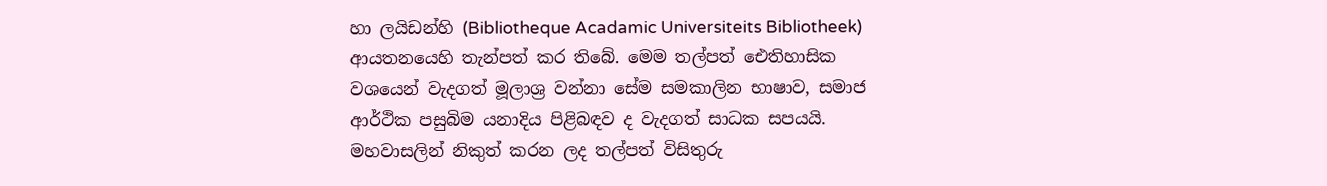හා ලයිඩන්හි (Bibliotheque Acadamic Universiteits Bibliotheek)  ආයතනයෙහි තැන්පත් කර තිබේ. මෙම තල්පත් ඓතිහාසික වශයෙන් වැදගත් මූලාශ්‍ර වන්නා සේම සමකාලින භාෂාව, සමාජ ආර්ථික පසුබිම යනාදිය පිළිබඳව ද වැදගත් සාධක සපයයි. මහවාසලින් නිකුත් කරන ලද තල්පත් විසිතුරු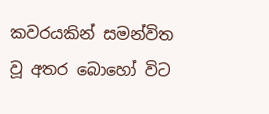කවරයකින් සමන්විත වූ අතර බොහෝ විට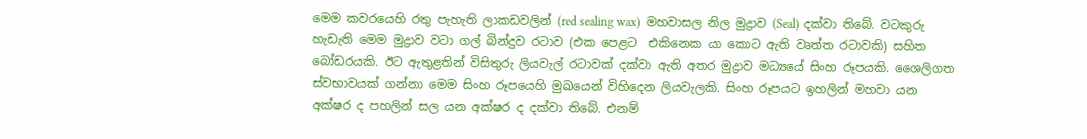මෙම කවරයෙහි රතු පැහැති ලාකඩවලින් (red sealing wax)  මහවාසල නිල මුද්‍රාව (Seal) දක්වා තිබේ. වටකුරු හැඩැති මෙම මුද්‍රාව වටා ගල් බින්දුව රටාව (එක පෙළට  එකිනෙක යා කොට ඇති වෘත්ත රටාවකි) සහිත බෝඩරයකි. ඊට ඇතුළතින් විසිතුරු ලියවැල් රටාවක් දක්වා ඇති අතර මුද්‍රාව මධ්‍යයේ සිංහ රූපයකි. ශෛලිගත ස්වභාවයක් ගන්නා මෙම සිංහ රූපයෙහි මුඛයෙන් විහිදෙන ලියවැලකි. සිංහ රූපයට ඉහලින් මහවා යන අක්ෂර ද පහලින් සල යන අක්ෂර ද දක්වා තිබේ. එනම්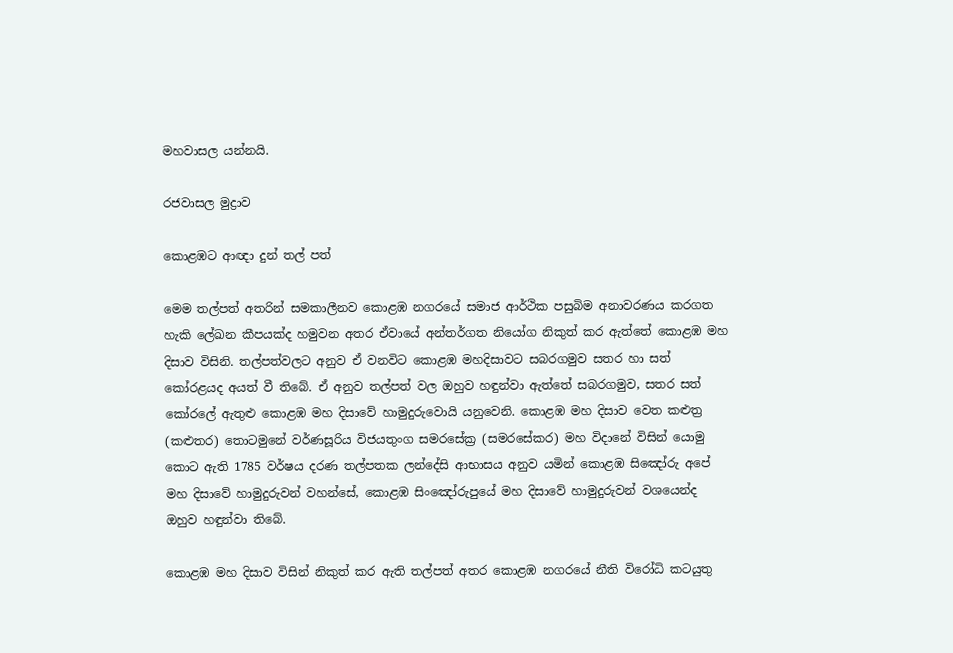මහවාසල යන්නයි.

රජවාසල මුද්‍රාව

කොළඹට ආඥා දුන් තල් පත්

මෙම තල්පත් අතරින් සමකාලීනව කොළඹ නගරයේ සමාජ ආර්ථික පසුබිම අනාවරණය කරගත හැකි ලේඛන කීපයක්ද හමුවන අතර ඒවායේ අන්තර්ගත නියෝග නිකුත් කර ඇත්තේ කොළඹ මහ දිසාව විසිනි. තල්පත්වලට අනුව ඒ වනවිට කොළඹ මහදිසාවට සබරගමුව සතර හා සත් කෝරළයද අයත් වී තිබේ. ඒ අනුව තල්පත් වල ඔහුව හඳුන්වා ඇත්තේ සබරගමුව, සතර සත් කෝරලේ ඇතුළු කොළඹ මහ දිසාවේ හාමුදුරුවොයි යනුවෙනි. කොළඹ මහ දිසාව වෙත කළුත්‍ර (කළුතර) තොටමුනේ වර්ණසූරිය විජයතුංග සමරසේක්‍ර (සමරසේකර) මහ විදානේ විසින් යොමු කොට ඇති 1785 වර්ෂය දරණ තල්පතක ලන්දේසි ආභාසය අනුව යමින් කොළඹ සිඤෝරු අපේ මහ දිසාවේ හාමුදුරුවන් වහන්සේ, කොළඹ සිංඤෝරුපුයේ මහ දිසාවේ හාමුදුරුවන් වශයෙන්ද ඔහුව හඳුන්වා තිබේ.

කොළඹ මහ දිසාව විසින් නිකුත් කර ඇති තල්පත් අතර කොළඹ නගරයේ නීති විරෝධි කටයුතු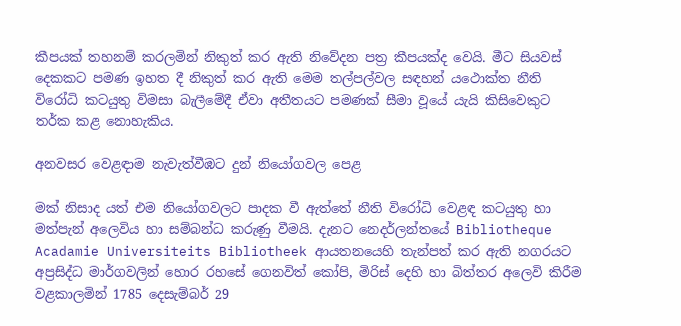කීපයක් තහනම් කරලමින් නිකුත් කර ඇති නිවේදන පත්‍ර කීපයක්ද වෙයි. මීට සියවස් දෙකකට පමණ ඉහත දී නිකුත් කර ඇති මෙම තල්පල්වල සඳහන් යථොක්ත නීති විරෝධි කටයුතු විමසා බැලීමේදී ඒවා අතීතයට පමණක් සීමා වූයේ යැයි කිසිවෙකුට තර්ක කළ නොහැකිය.

අනවසර වෙළඳාම නැවැත්වීඹට දුන් නියෝගවල පෙළ

මක් නිසාද යත් එම නියෝගවලට පාදක වී ඇත්තේ නීති විරෝධි වෙළඳ කටයුතු හා මත්පැන් අලෙවිය හා සම්බන්ධ කරුණු වීමයි. දැනට නෙදර්ලන්තයේ Bibliotheque Acadamie Universiteits Bibliotheek ආයතනයෙහි තැන්පත් කර ඇති නගරයට අප්‍රසිද්ධ මාර්ගවලින් හොර රහසේ ගෙනවිත් කෝපි, මිරිස් දෙහි හා බිත්තර අලෙවි කිරීම වළකාලමින් 1785 දෙසැම්බර් 29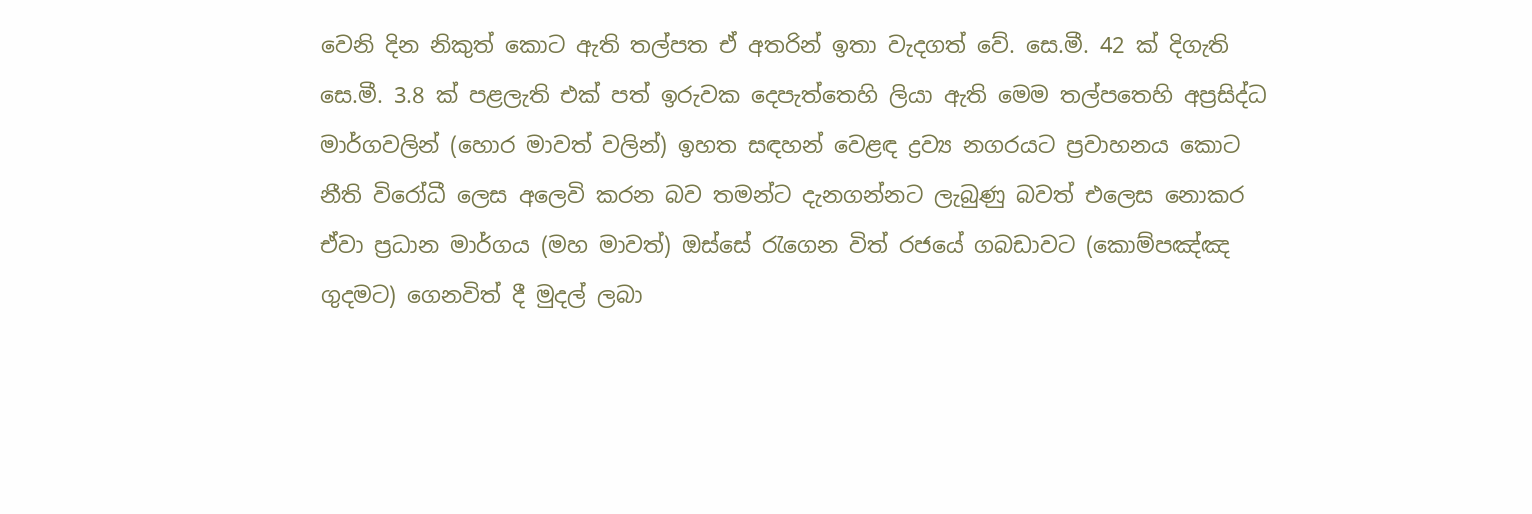වෙනි දින නිකුත් කොට ඇති තල්පත ඒ අතරින් ඉතා වැදගත් වේ. සෙ.මී. 42 ක් දිගැති සෙ.මී. 3.8 ක් පළලැති එක් පත් ඉරුවක දෙපැත්තෙහි ලියා ඇති මෙම තල්පතෙහි අප්‍රසිද්ධ මාර්ගවලින් (හොර මාවත් වලින්) ඉහත සඳහන් වෙළඳ ද්‍රව්‍ය නගරයට ප්‍රවාහනය කොට නීති විරෝධී ලෙස අලෙවි කරන බව තමන්ට දැනගන්නට ලැබුණු බවත් එලෙස නොකර ඒවා ප්‍රධාන මාර්ගය (මහ මාවත්) ඔස්සේ රැගෙන විත් රජයේ ගබඩාවට (කොම්පඤ්ඤ ගුදමට) ගෙනවිත් දී මුදල් ලබා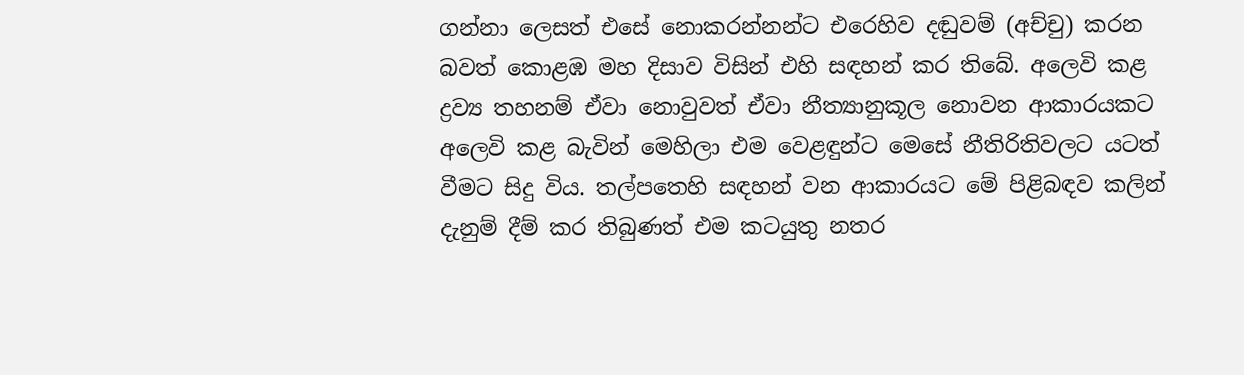ගන්නා ලෙසත් එසේ නොකරන්නන්ට එරෙහිව දඬුවම් (අච්චු) කරන බවත් කොළඹ මහ දිසාව විසින් එහි සඳහන් කර තිබේ. අලෙවි කළ ද්‍රව්‍ය තහනම් ඒවා නොවුවත් ඒවා නීත්‍යානුකූල නොවන ආකාරයකට අලෙවි කළ බැවින් මෙහිලා එම වෙළඳුන්ට මෙසේ නීතිරිතිවලට යටත් වීමට සිදු විය. තල්පතෙහි සඳහන් වන ආකාරයට මේ පිළිබඳව කලින් දැනුම් දීම් කර තිබුණත් එම කටයුතු නතර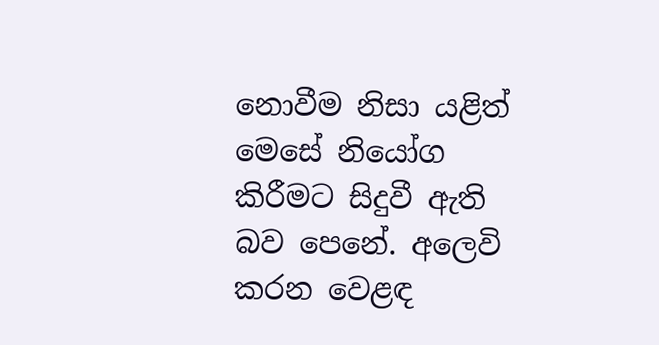නොවීම නිසා යළිත් මෙසේ නියෝග කිරීමට සිදුවී ඇති බව පෙනේ. අලෙවි කරන වෙළඳ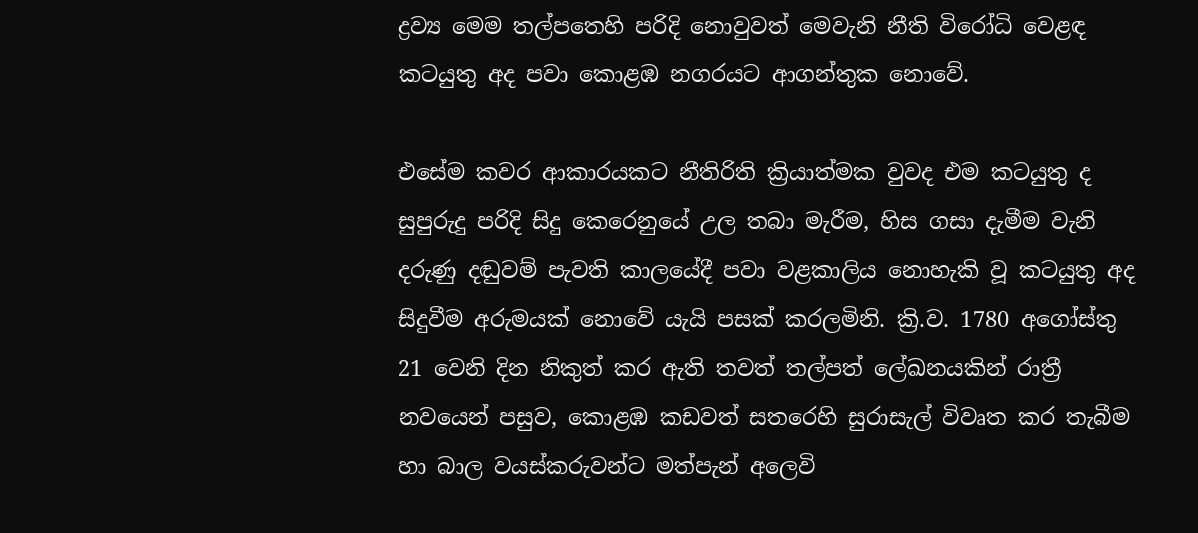ද්‍රව්‍ය මෙම තල්පතෙහි පරිදි නොවුවත් මෙවැනි නීති විරෝධි වෙළඳ කටයුතු අද පවා කොළඹ නගරයට ආගන්තුක නොවේ.

එසේම කවර ආකාරයකට නීතිරිති ක්‍රියාත්මක වුවද එම කටයුතු ද සුපුරුදු පරිදි සිදු කෙරෙනුයේ උල තබා මැරීම, හිස ගසා දැමීම වැනි දරුණු දඬුවම් පැවති කාලයේදී පවා වළකාලිය නොහැකි වූ කටයුතු අද සිදුවීම අරුමයක් නොවේ යැයි පසක් කරලමිනි. ක්‍රි.ව. 1780 අගෝස්තු 21 වෙනි දින නිකුත් කර ඇති තවත් තල්පත් ලේඛනයකින් රාත්‍රී නවයෙන් පසුව, කොළඹ කඩවත් සතරෙහි සුරාසැල් විවෘත කර තැබීම හා බාල වයස්කරුවන්ට මත්පැන් අලෙවි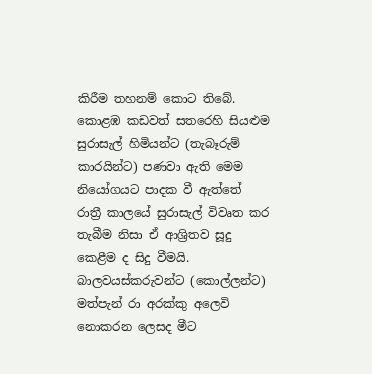කිරීම තහනම් කොට තිබේ. කොළඹ කඩවත් සතරෙහි සියළුම සුරාසැල් හිමියන්ට (තැබෑරුම් කාරයින්ට) පණවා ඇති මෙම නියෝගයට පාදක වී ඇත්තේ රාත්‍රී කාලයේ සුරාසැල් විවෘත කර තැබීම නිසා ඒ ආශ්‍රිතව සූදු කෙළීම ද සිදු වීමයි. බාලවයස්කරුවන්ට (කොල්ලන්ට) මත්පැන් රා අරක්කු අලෙවි නොකරන ලෙසද මීට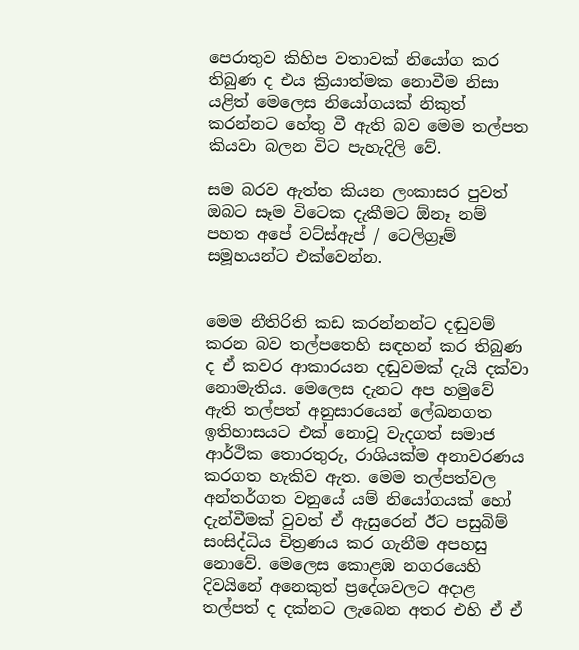පෙරාතුව කිහිප වතාවක් නියෝග කර තිබුණ ද එය ක්‍රියාත්මක නොවීම නිසා යළිත් මෙලෙස නියෝගයක් නිකුත් කරන්නට හේතු වී ඇති බව මෙම තල්පත කියවා බලන විට පැහැදිලි වේ.

සම බරව ඇත්ත කියන ලංකාසර පුවත් ඔබට සෑම විටෙක දැකීමට ඕනෑ නම් පහත අපේ වට්ස්ඇප් / ටෙලිග්‍රෑම් සමූහයන්ට එක්වෙන්න.


මෙම නීතිරිති කඩ කරන්නන්ට දඬුවම් කරන බව තල්පතෙහි සඳහන් කර තිබුණ ද ඒ කවර ආකාරයන දඬුවමක් දැයි දක්වා නොමැතිය. මෙලෙස දැනට අප හමුවේ ඇති තල්පත් අනුසාරයෙන් ලේඛනගත ඉතිහාසයට එක් නොවූ වැදගත් සමාජ ආර්ථික තොරතුරු, රාශියක්ම අනාවරණය කරගත හැකිව ඇත. මෙම තල්පත්වල අන්තර්ගත වනුයේ යම් නියෝගයක් හෝ දැන්වීමක් වුවත් ඒ ඇසුරෙන් ඊට පසුබිම් සංසිද්ධිය චිත්‍රණය කර ගැනීම අපහසු නොවේ. මෙලෙස කොළඹ නගරයෙහි දිවයිනේ අනෙකුත් ප්‍රදේශවලට අදාළ තල්පත් ද දක්නට ලැබෙන අතර එහි ඒ ඒ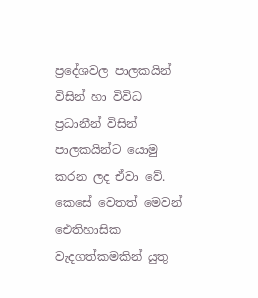ප්‍රදේශවල පාලකයින් විසින් හා විවිධ ප්‍රධානීන් විසින් පාලකයින්ට යොමු කරන ලද ඒවා වේ. කෙසේ වෙතත් මෙවන් ඓතිහාසික වැදගත්කමකින් යුතු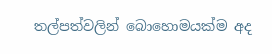තල්පත්වලින් බොහොමයක්ම අද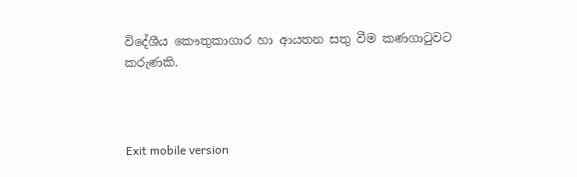විදේශීය කෞතුකාගාර හා ආයතන සතු වීම කණගාටුවට කරුණකි.



Exit mobile version